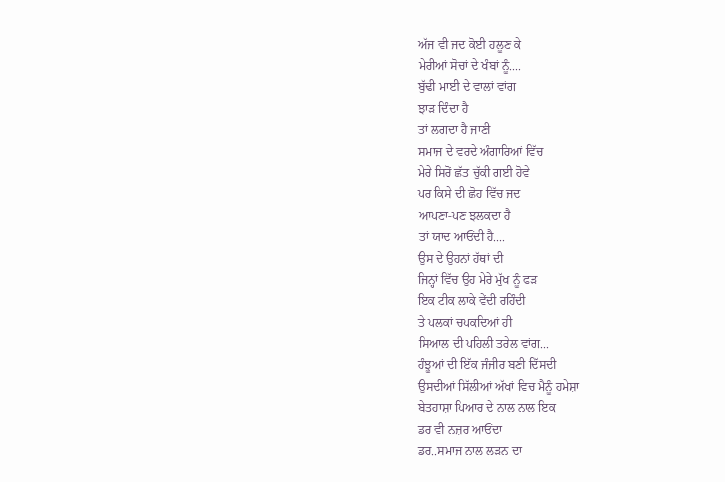ਅੱਜ ਵੀ ਜਦ ਕੋਈ ਹਲੂਣ ਕੇ
ਮੇਰੀਆਂ ਸੋਚਾਂ ਦੇ ਖੰਬਾਂ ਨੂੰ....
ਬੁੱਢੀ ਮਾਈ ਦੇ ਵਾਲਾਂ ਵਾਂਗ
ਝਾੜ ਦਿੰਦਾ ਹੈ
ਤਾਂ ਲਗਦਾ ਹੈ ਜਾਣੀ
ਸਮਾਜ ਦੇ ਵਰਦੇ ਅੰਗਾਰਿਆਂ ਵਿੱਚ
ਮੇਰੇ ਸਿਰੋਂ ਛੱਤ ਚੁੱਕੀ ਗਈ ਹੋਵੇ
ਪਰ ਕਿਸੇ ਦੀ ਛੋਹ ਵਿੱਚ ਜਦ
ਆਪਣਾ-ਪਣ ਝਲਕਦਾ ਹੈ
ਤਾਂ ਯਾਦ ਆਓਂਦੀ ਹੈ....
ਉਸ ਦੇ ਉਹਨਾਂ ਹੱਥਾਂ ਦੀ
ਜਿਨ੍ਹਾਂ ਵਿੱਚ ਉਹ ਮੇਰੇ ਮੁੱਖ ਨੂੰ ਫੜ
ਇਕ ਟੀਕ ਲਾਕੇ ਵੇਂਦੀ ਰਹਿੰਦੀ
ਤੇ ਪਲਕਾਂ ਚਪਕਦਿਆਂ ਹੀ
ਸਿਆਲ ਦੀ ਪਹਿਲੀ ਤਰੇਲ ਵਾਂਗ...
ਹੰਝੂਆਂ ਦੀ ਇੱਕ ਜੰਜੀਰ ਬਣੀ ਦਿੱਸਦੀ
ਉਸਦੀਆਂ ਸਿੱਲੀਆਂ ਅੱਖਾਂ ਵਿਚ ਮੈਨੂੰ ਹਮੇਸ਼ਾ
ਬੇਤਹਾਸ਼ਾ ਪਿਆਰ ਦੇ ਨਾਲ ਨਾਲ ਇਕ
ਡਰ ਵੀ ਨਜ਼ਰ ਆਓਂਦਾ
ਡਰ..ਸਮਾਜ ਨਾਲ ਲੜਨ ਦਾ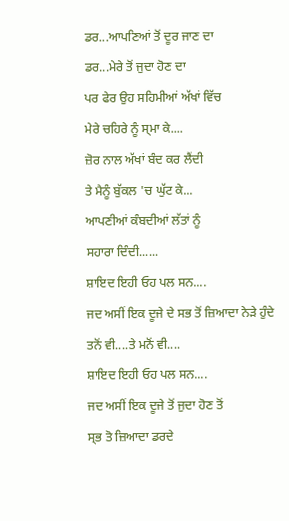ਡਰ...ਆਪਣਿਆਂ ਤੋਂ ਦੂਰ ਜਾਣ ਦਾ
ਡਰ...ਮੇਰੇ ਤੋਂ ਜੁਦਾ ਹੋਣ ਦਾ
ਪਰ ਫੇਰ ਉਹ ਸਹਿਮੀਆਂ ਅੱਖਾਂ ਵਿੱਚ
ਮੇਰੇ ਚਹਿਰੇ ਨੂੰ ਸ੍ਮਾ ਕੇ....
ਜ਼ੋਰ ਨਾਲ ਅੱਖਾਂ ਬੰਦ ਕਰ ਲੈਂਦੀ
ਤੇ ਮੈਨੂੰ ਬੁੱਕਲ 'ਚ ਘੁੱਟ ਕੇ...
ਆਪਣੀਆਂ ਕੰਬਦੀਆਂ ਲੱਤਾਂ ਨੂੰ
ਸਹਾਰਾ ਦਿੰਦੀ......
ਸ਼ਾਇਦ ਇਹੀ ਓਹ ਪਲ ਸਨ....
ਜਦ ਅਸੀਂ ਇਕ ਦੂਜੇ ਦੇ ਸਭ ਤੋਂ ਜ਼ਿਆਦਾ ਨੇੜੇ ਹੁੰਦੇ
ਤਨੋਂ ਵੀ....ਤੇ ਮਨੋਂ ਵੀ....
ਸ਼ਾਇਦ ਇਹੀ ਓਹ ਪਲ ਸਨ....
ਜਦ ਅਸੀਂ ਇਕ ਦੂਜੇ ਤੋਂ ਜੁਦਾ ਹੋਣ ਤੋਂ
ਸ੍ਭ ਤੋ ਜ਼ਿਆਦਾ ਡਰਦੇ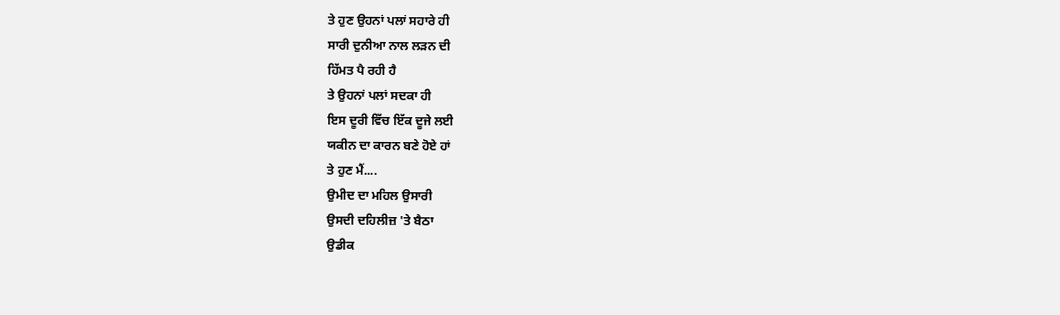ਤੇ ਹੁਣ ਉਹਨਾਂ ਪਲਾਂ ਸਹਾਰੇ ਹੀ
ਸਾਰੀ ਦੁਨੀਆ ਨਾਲ ਲੜਨ ਦੀ
ਹਿੱਮਤ ਪੈ ਰਹੀ ਹੈ
ਤੇ ਉਹਨਾਂ ਪਲਾਂ ਸਦਕਾ ਹੀ
ਇਸ ਦੂਰੀ ਵਿੱਚ ਇੱਕ ਦੂਜੇ ਲਈ
ਯਕੀਨ ਦਾ ਕਾਰਨ ਬਣੇ ਹੋਏ ਹਾਂ
ਤੇ ਹੁਣ ਮੈਂ....
ਉਮੀਦ ਦਾ ਮਹਿਲ ਉਸਾਰੀ
ਉਸਦੀ ਦਹਿਲੀਜ਼ 'ਤੇ ਬੈਠਾ
ਉਡੀਕ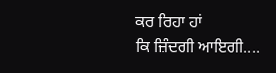ਕਰ ਰਿਹਾ ਹਾਂ
ਕਿ ਜ਼ਿੰਦਗੀ ਆਇਗੀ....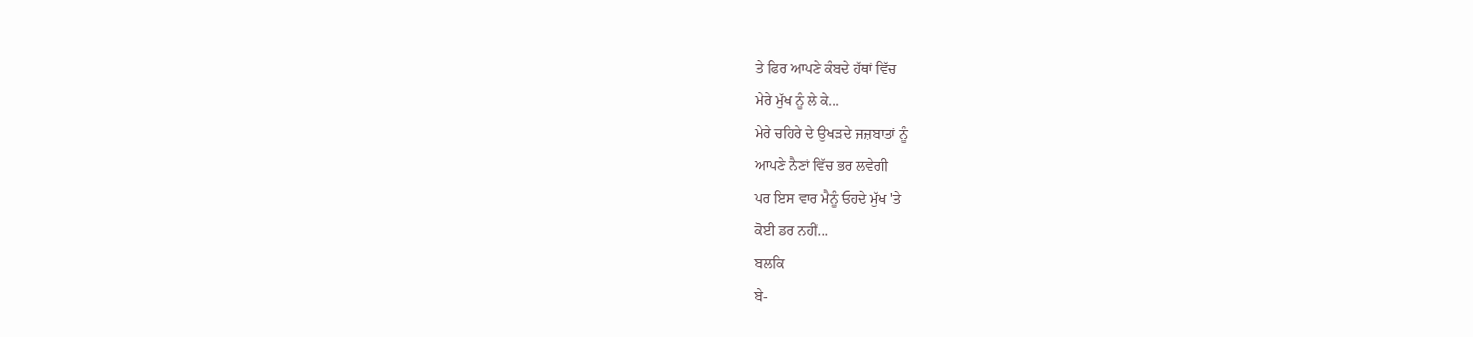ਤੇ ਫਿਰ ਆਪਣੇ ਕੰਬਦੇ ਹੱਥਾਂ ਵਿੱਚ
ਮੇਰੇ ਮੁੱਖ ਨੂੰ ਲੇ ਕੇ...
ਮੇਰੇ ਚਹਿਰੇ ਦੇ ਉਖੜਦੇ ਜਜ਼ਬਾਤਾਂ ਨੂੰ
ਆਪਣੇ ਨੈਣਾਂ ਵਿੱਚ ਭਰ ਲਵੇਗੀ
ਪਰ ਇਸ ਵਾਰ ਮੈਨੂੰ ਓਹਦੇ ਮੁੱਖ 'ਤੇ
ਕੋਈ ਡਰ ਨਹੀਂ...
ਬਲਕਿ
ਬੇ-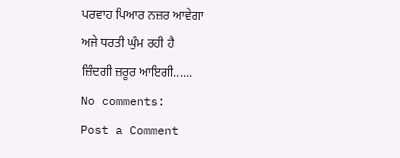ਪਰਵਾਹ ਪਿਆਰ ਨਜ਼ਰ ਆਵੇਗਾ
ਅਜੇ ਧਰਤੀ ਘੁੰਮ ਰਹੀ ਹੈ
ਜ਼ਿੰਦਗੀ ਜ਼ਰੂਰ ਆਇਗੀ......
No comments:
Post a Comment